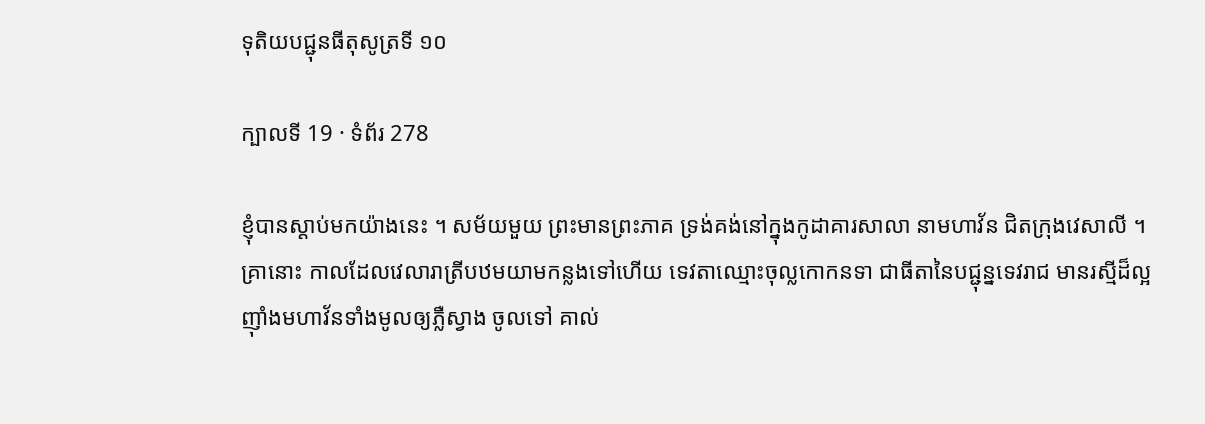ទុតិយបជ្ជុនធីតុសូត្រទី ១០

ក្បាលទី 19 · ទំព័រ 278

ខ្ញុំបានស្តាប់មកយ៉ាងនេះ ។ សម័យមួយ ព្រះមានព្រះភាគ ទ្រង់គង់នៅក្នុងកូដាគារសាលា នាមហាវ័ន ជិតក្រុងវេសាលី ។ គ្រានោះ កាលដែលវេលារាត្រីបឋមយាមកន្លងទៅហើយ ទេវតាឈ្មោះចុល្លកោកនទា ជាធីតានៃបជ្ជុន្នទេវរាជ មានរស្មីដ៏ល្អ ញ៉ាំងមហាវ័នទាំងមូលឲ្យភ្លឺស្វាង ចូលទៅ គាល់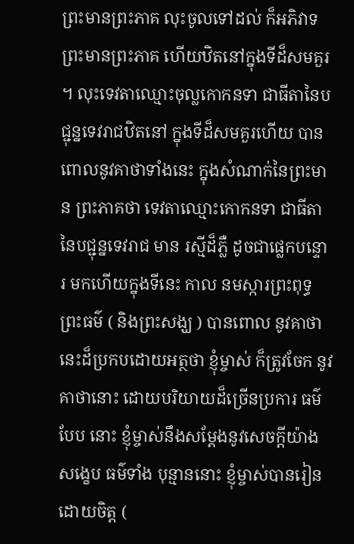ព្រះមានព្រះភាគ លុះចូលទៅដល់ ក៏អភិវាទព្រះមានព្រះភាគ ហើយឋិតនៅក្នុងទីដ៏សមគួរ ។ លុះទេវតាឈ្មោះចុល្លកោកនទា ជាធីតានៃបជ្ជុន្នទេវរាជឋិតនៅ ក្នុងទីដ៏សមគួរហើយ បានពោលនូវគាថាទាំងនេះ ក្នុងសំណាក់នៃព្រះមាន ព្រះភាគថា ទេវតាឈ្មោះកោកនទា ជាធីតានៃបជ្ជុន្នទេវរាជ មាន រស្មីដ៏ភ្លឺ ដូចជាផ្លេកបន្ទោរ មកហើយក្នុងទីនេះ កាល នមស្ការព្រះពុទ្ធ ព្រះធម៌ ( និងព្រះសង្ឃ ) បានពោល នូវគាថានេះដ៏ប្រកបដោយអត្ថថា ខ្ញុំម្ចាស់ ក៏ត្រូវចែក នូវគាថានោះ ដោយបរិយាយដ៏ច្រើនប្រការ ធម៌បែប នោះ ខ្ញុំម្ចាស់នឹងសម្តែងនូវសេចក្តីយ៉ាងសង្ខេប ធម៌ទាំង បុន្មាននោះ ខ្ញុំម្ចាស់បានរៀន ដោយចិត្ត (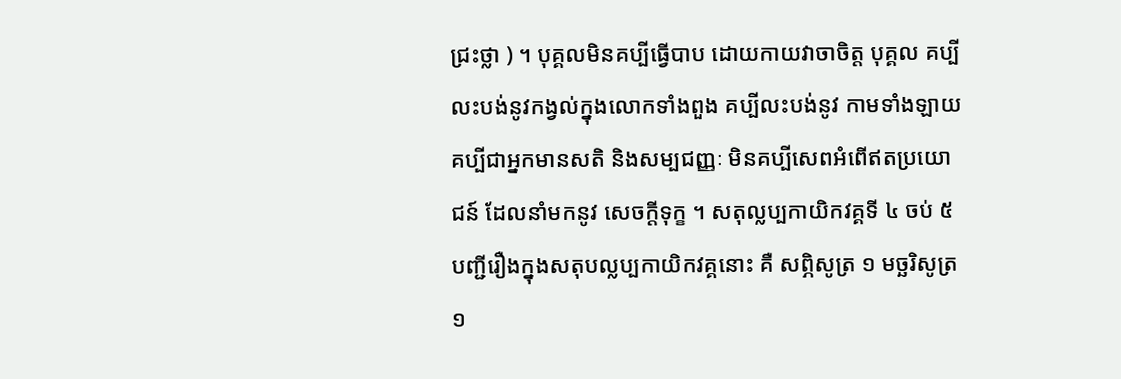ជ្រះថ្លា ) ។ បុគ្គលមិនគប្បីធ្វើបាប ដោយកាយវាចាចិត្ត បុគ្គល គប្បីលះបង់នូវកង្វល់ក្នុងលោកទាំងពួង គប្បីលះបង់នូវ កាមទាំងឡាយ គប្បីជាអ្នកមានសតិ និងសម្បជញ្ញៈ មិនគប្បីសេពអំពើឥតប្រយោជន៍ ដែលនាំមកនូវ សេចក្តីទុក្ខ ។ សតុល្លប្បកាយិកវគ្គទី ៤ ចប់ ៥ បញ្ជីរឿងក្នុងសតុបល្លប្បកាយិកវគ្គនោះ គឺ សព្ភិសូត្រ ១ មច្ឆរិសូត្រ ១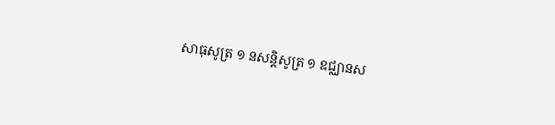សាធុសូត្រ ១ នសន្តិសូត្រ ១ ឧជ្ឈានស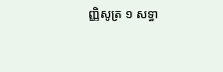ញ្ញិសូត្រ ១ សទ្ធា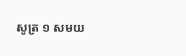សូត្រ ១ សមយ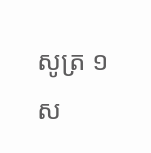សូត្រ ១ ស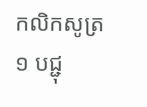កលិកសូត្រ ១ បជ្ជុ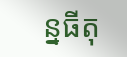ន្នធីតុ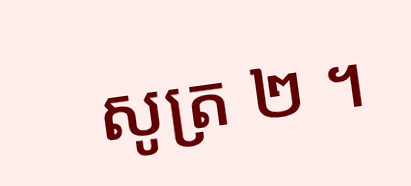សូត្រ ២ ។